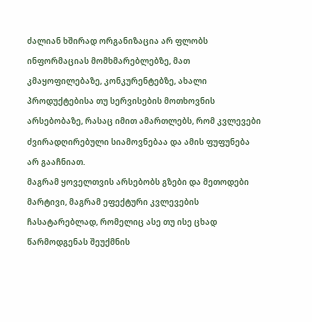ძალიან ხშირად ორგანიზაცია არ ფლობს ინფორმაციას მომხმარებლებზე, მათ კმაყოფილებაზე, კონკურენტებზე, ახალი პროდუქტებისა თუ სერვისების მოთხოვნის არსებობაზე, რასაც იმით ამართლებს, რომ კვლევები ძვირადღირებული სიამოვნებაა და ამის ფუფუნება არ გააჩნიათ.
მაგრამ ყოველთვის არსებობს გზები და მეთოდები მარტივი, მაგრამ ეფექტური კვლევების ჩასატარებლად, რომელიც ასე თუ ისე ცხად წარმოდგენას შეუქმნის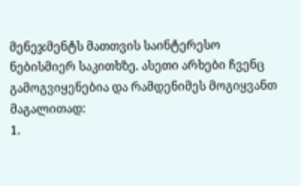მენეჯმენტს მათთვის საინტერესო ნებისმიერ საკითხზე. ასეთი არხები ჩვენც გამოგვიყენებია და რამდენიმეს მოგიყვანთ მაგალითად:
1.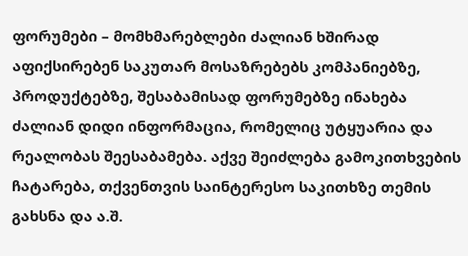ფორუმები – მომხმარებლები ძალიან ხშირად აფიქსირებენ საკუთარ მოსაზრებებს კომპანიებზე, პროდუქტებზე, შესაბამისად ფორუმებზე ინახება ძალიან დიდი ინფორმაცია, რომელიც უტყუარია და რეალობას შეესაბამება. აქვე შეიძლება გამოკითხვების ჩატარება, თქვენთვის საინტერესო საკითხზე თემის გახსნა და ა.შ.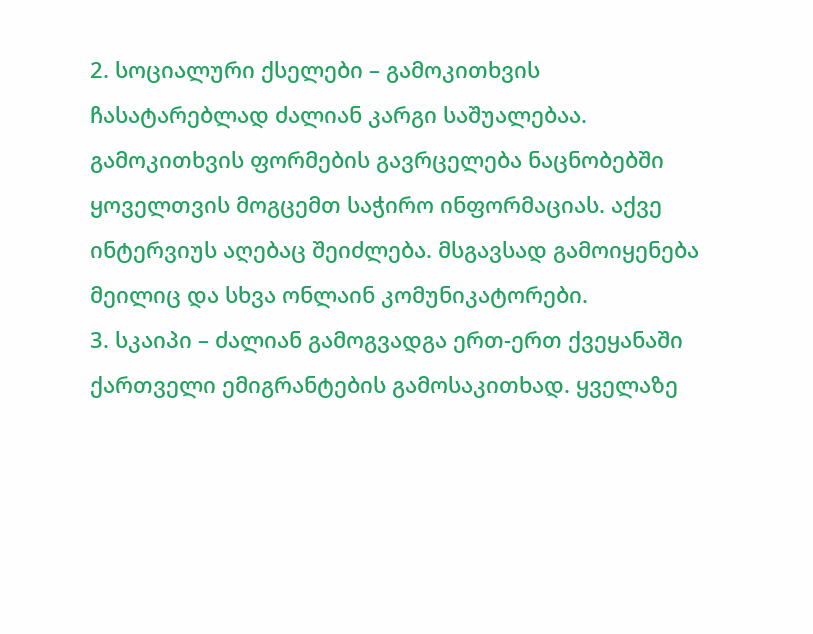2. სოციალური ქსელები – გამოკითხვის ჩასატარებლად ძალიან კარგი საშუალებაა. გამოკითხვის ფორმების გავრცელება ნაცნობებში ყოველთვის მოგცემთ საჭირო ინფორმაციას. აქვე ინტერვიუს აღებაც შეიძლება. მსგავსად გამოიყენება მეილიც და სხვა ონლაინ კომუნიკატორები.
3. სკაიპი – ძალიან გამოგვადგა ერთ-ერთ ქვეყანაში ქართველი ემიგრანტების გამოსაკითხად. ყველაზე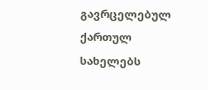გავრცელებულ ქართულ სახელებს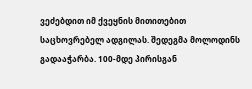ვეძებდით იმ ქვეყნის მითითებით საცხოვრებელ ადგილას. შედეგმა მოლოდინს გადააჭარბა. 100-მდე პირისგან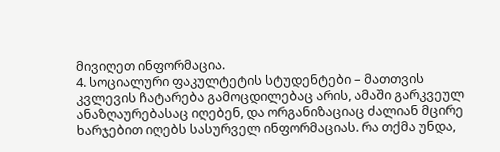მივიღეთ ინფორმაცია.
4. სოციალური ფაკულტეტის სტუდენტები – მათთვის კვლევის ჩატარება გამოცდილებაც არის, ამაში გარკვეულ ანაზღაურებასაც იღებენ, და ორგანიზაციაც ძალიან მცირე ხარჯებით იღებს სასურველ ინფორმაციას. რა თქმა უნდა,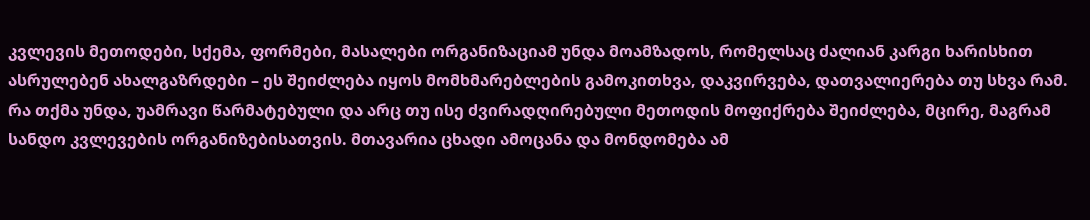კვლევის მეთოდები, სქემა, ფორმები, მასალები ორგანიზაციამ უნდა მოამზადოს, რომელსაც ძალიან კარგი ხარისხით ასრულებენ ახალგაზრდები – ეს შეიძლება იყოს მომხმარებლების გამოკითხვა, დაკვირვება, დათვალიერება თუ სხვა რამ.
რა თქმა უნდა, უამრავი წარმატებული და არც თუ ისე ძვირადღირებული მეთოდის მოფიქრება შეიძლება, მცირე, მაგრამ სანდო კვლევების ორგანიზებისათვის. მთავარია ცხადი ამოცანა და მონდომება ამ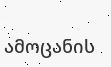ამოცანის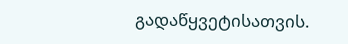გადაწყვეტისათვის.